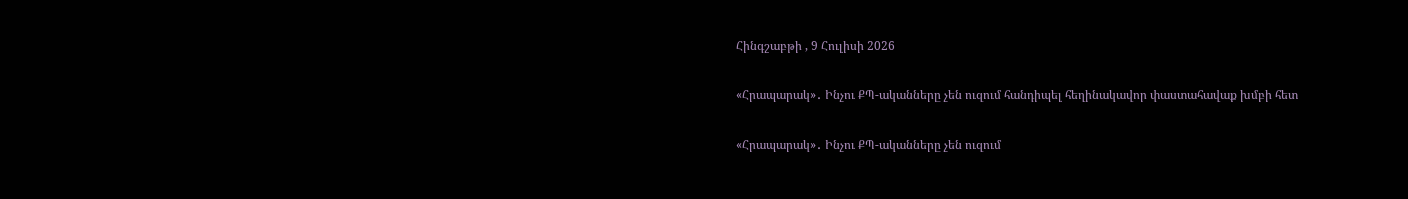Հինգշաբթի , 9 Հուլիսի 2026

«Հրապարակ»․ Ինչու ՔՊ-ականները չեն ուզում հանդիպել հեղինակավոր փաստահավաք խմբի հետ

«Հրապարակ»․ Ինչու ՔՊ-ականները չեն ուզում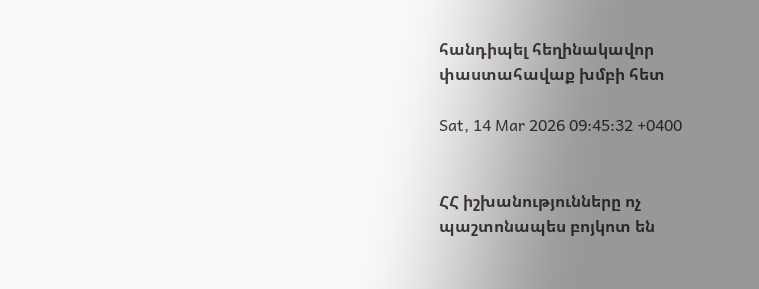հանդիպել հեղինակավոր փաստահավաք խմբի հետ

Sat, 14 Mar 2026 09:45:32 +0400


ՀՀ իշխանությունները ոչ պաշտոնապես բոյկոտ են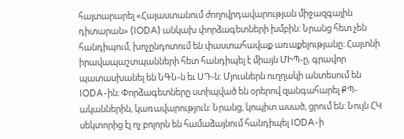հայտարարել «Հայաստանում ժողովրդավարության միջազգային դիտարան» (IODA) անկախ փորձագետների խմբին: Նրանց հետ չեն հանդիպում, խոչընդոտում են փաստահավաք առաքելությանը: Հայտնի իրավապաշտպանների հետ հանդիպել է միայն ՄԻՊ-ը, գրավոր պատասխանել են ՆԳՆ-ն եւ ՍԴ-ն: Մյուսներն ուղղակի անտեսում են IODA-ին: Փորձագետները ստիպված են օրերով զանգահարել ՔՊ-ականներին, կառավարություն: Նրանց, կոպիտ ասած, ցրում են: Նույն ՀԿ սեկտորից էլ ոչ բոլորն են համաձայնում հանդիպել IODA-ի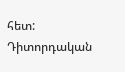հետ: Դիտորդական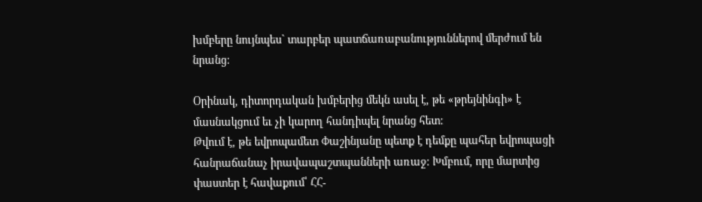խմբերը նույնպես` տարբեր պատճառաբանություններով մերժում են նրանց:

Օրինակ, դիտորդական խմբերից մեկն ասել է, թե «թրեյնինգի» է մասնակցում եւ չի կարող հանդիպել նրանց հետ:
Թվում է, թե եվրոպամետ Փաշինյանը պետք է դեմքը պահեր եվրոպացի հանրաճանաչ իրավապաշտպանների առաջ: Խմբում, որը մարտից փաստեր է հավաքում՝ ՀՀ-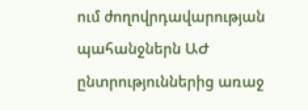ում ժողովրդավարության պահանջներն ԱԺ ընտրություններից առաջ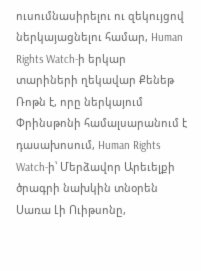ուսումնասիրելու ու զեկույցով ներկայացնելու համար, Human Rights Watch-ի երկար տարիների ղեկավար Քենեթ Ռոթն է, որը ներկայում Փրինսթոնի համալսարանում է դասախոսում, Human Rights Watch-ի՝ Մերձավոր Արեւելքի ծրագրի նախկին տնօրեն Սառա Լի Ուիթսոնը,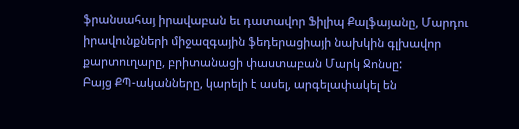ֆրանսահայ իրավաբան եւ դատավոր Ֆիլիպ Քալֆայանը, Մարդու իրավունքների միջազգային ֆեդերացիայի նախկին գլխավոր քարտուղարը, բրիտանացի փաստաբան Մարկ Ջոնսը:
Բայց ՔՊ-ականները, կարելի է ասել, արգելափակել են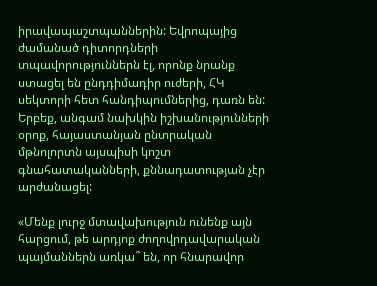իրավապաշտպաններին: Եվրոպայից ժամանած դիտորդների տպավորություններն էլ, որոնք նրանք ստացել են ընդդիմադիր ուժերի, ՀԿ սեկտորի հետ հանդիպումներից, դառն են: Երբեք, անգամ նախկին իշխանությունների օրոք, հայաստանյան ընտրական մթնոլորտն այսպիսի կոշտ գնահատականների, քննադատության չէր արժանացել:

«Մենք լուրջ մտավախություն ունենք այն հարցում, թե արդյոք ժողովրդավարական պայմաններն առկա՞ են, որ հնարավոր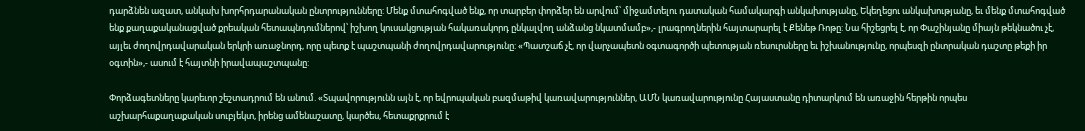դարձնեն ազատ, անկախ խորհրդարանական ընտրությունները: Մենք մտահոգված ենք, որ տարբեր փորձեր են արվում՝ միջամտելու դատական համակարգի անկախությանը, Եկեղեցու անկախությանը, եւ մենք մտահոգված ենք քաղաքականացված քրեական հետապնդումներով՝ իշխող կուսակցության հակառակորդ ընկալվող անձանց նկատմամբ»,- լրագրողներին հայտարարել է Քենեթ Ռոթը: Նա հիշեցրել է, որ Փաշինյանը միայն թեկնածու չէ, այլեւ ժողովրդավարական երկրի առաջնորդ, որը պետք է պաշտպանի ժողովրդավարությունը: «Պատշաճ չէ, որ վարչապետն օգտագործի պետության ռեսուրսները եւ իշխանությունը, որպեսզի ընտրական դաշտը թեքի իր օգտին»,- ասում է հայտնի իրավապաշտպանը:

Փորձագետները կարեւոր շեշտադրում են անում. «Տպավորությունն այն է, որ եվրոպական բազմաթիվ կառավարություններ, ԱՄՆ կառավարությունը Հայաստանը դիտարկում են առաջին հերթին որպես աշխարհաքաղաքական սուբյեկտ, իրենց ամենաշատը, կարծես, հետաքրքրում է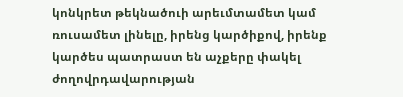կոնկրետ թեկնածուի արեւմտամետ կամ ռուսամետ լինելը, իրենց կարծիքով, իրենք կարծես պատրաստ են աչքերը փակել ժողովրդավարության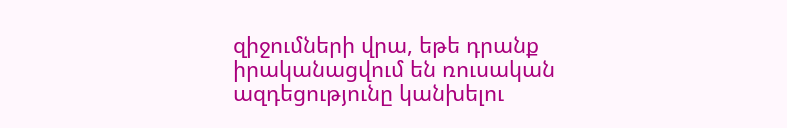զիջումների վրա, եթե դրանք իրականացվում են ռուսական ազդեցությունը կանխելու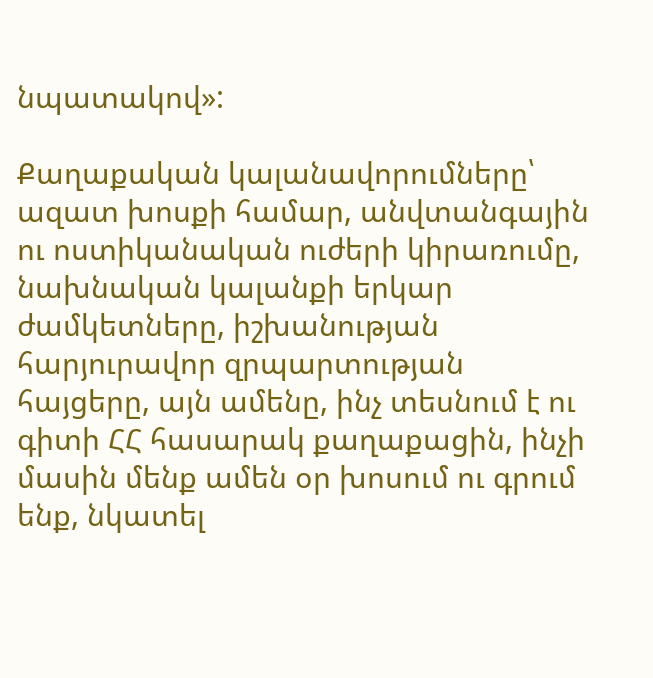նպատակով»:

Քաղաքական կալանավորումները՝ ազատ խոսքի համար, անվտանգային ու ոստիկանական ուժերի կիրառումը, նախնական կալանքի երկար ժամկետները, իշխանության հարյուրավոր զրպարտության հայցերը, այն ամենը, ինչ տեսնում է ու գիտի ՀՀ հասարակ քաղաքացին, ինչի մասին մենք ամեն օր խոսում ու գրում ենք, նկատել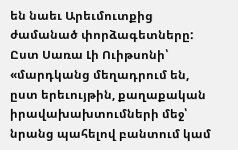են նաեւ Արեւմուտքից ժամանած փորձագետները: Ըստ Սառա Լի Ուիթսոնի՝ «մարդկանց մեղադրում են, ըստ երեւույթին, քաղաքական իրավախախտումների մեջ՝ նրանց պահելով բանտում կամ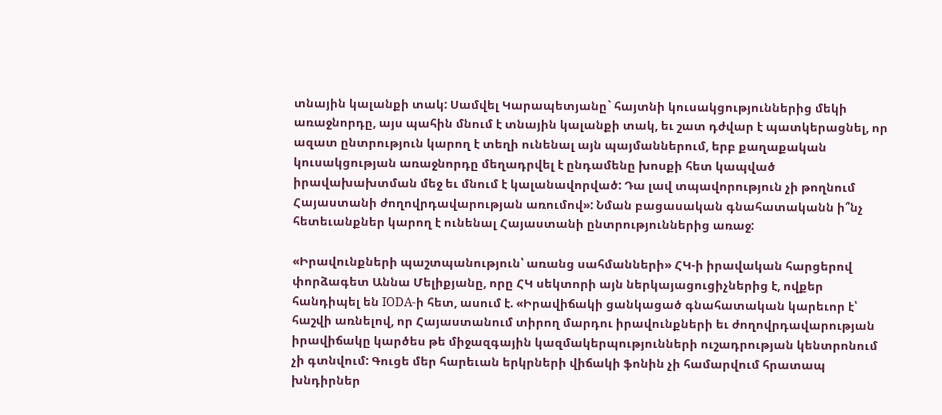տնային կալանքի տակ: Սամվել Կարապետյանը` հայտնի կուսակցություններից մեկի առաջնորդը, այս պահին մնում է տնային կալանքի տակ, եւ շատ դժվար է պատկերացնել, որ ազատ ընտրություն կարող է տեղի ունենալ այն պայմաններում, երբ քաղաքական կուսակցության առաջնորդը մեղադրվել է ընդամենը խոսքի հետ կապված իրավախախտման մեջ եւ մնում է կալանավորված: Դա լավ տպավորություն չի թողնում Հայաստանի ժողովրդավարության առումով»: Նման բացասական գնահատականն ի՞նչ հետեւանքներ կարող է ունենալ Հայաստանի ընտրություններից առաջ:

«Իրավունքների պաշտպանություն՝ առանց սահմանների» ՀԿ-ի իրավական հարցերով փորձագետ Աննա Մելիքյանը, որը ՀԿ սեկտորի այն ներկայացուցիչներից է, ովքեր հանդիպել են IODA-ի հետ, ասում է. «Իրավիճակի ցանկացած գնահատական կարեւոր է՝ հաշվի առնելով, որ Հայաստանում տիրող մարդու իրավունքների եւ ժողովրդավարության իրավիճակը կարծես թե միջազգային կազմակերպությունների ուշադրության կենտրոնում չի գտնվում: Գուցե մեր հարեւան երկրների վիճակի ֆոնին չի համարվում հրատապ խնդիրներ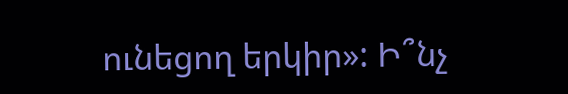ունեցող երկիր»: Ի՞նչ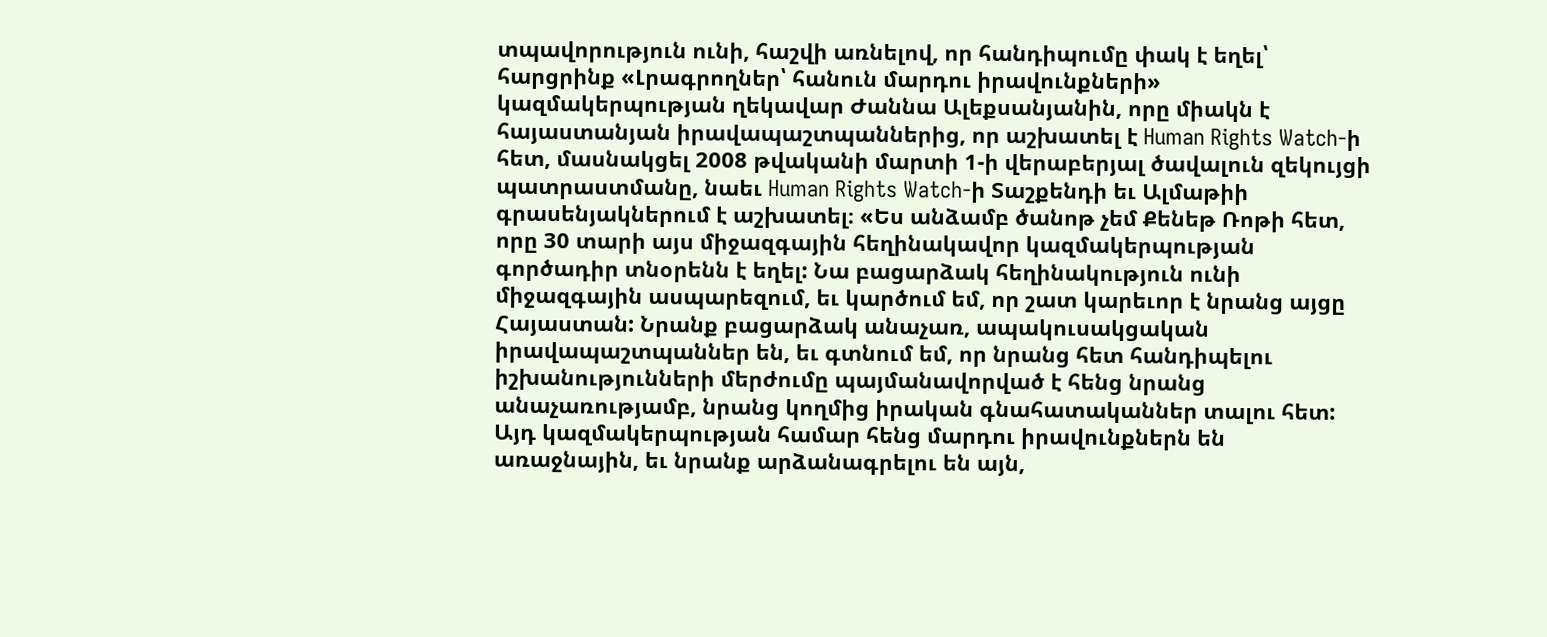տպավորություն ունի, հաշվի առնելով, որ հանդիպումը փակ է եղել՝ հարցրինք «Լրագրողներ՝ հանուն մարդու իրավունքների» կազմակերպության ղեկավար Ժաննա Ալեքսանյանին, որը միակն է հայաստանյան իրավապաշտպաններից, որ աշխատել է Human Rights Watch-ի հետ, մասնակցել 2008 թվականի մարտի 1-ի վերաբերյալ ծավալուն զեկույցի պատրաստմանը, նաեւ Human Rights Watch-ի Տաշքենդի եւ Ալմաթիի գրասենյակներում է աշխատել։ «Ես անձամբ ծանոթ չեմ Քենեթ Ռոթի հետ, որը 30 տարի այս միջազգային հեղինակավոր կազմակերպության գործադիր տնօրենն է եղել: Նա բացարձակ հեղինակություն ունի միջազգային ասպարեզում, եւ կարծում եմ, որ շատ կարեւոր է նրանց այցը Հայաստան: Նրանք բացարձակ անաչառ, ապակուսակցական իրավապաշտպաններ են, եւ գտնում եմ, որ նրանց հետ հանդիպելու իշխանությունների մերժումը պայմանավորված է հենց նրանց անաչառությամբ, նրանց կողմից իրական գնահատականներ տալու հետ: Այդ կազմակերպության համար հենց մարդու իրավունքներն են առաջնային, եւ նրանք արձանագրելու են այն,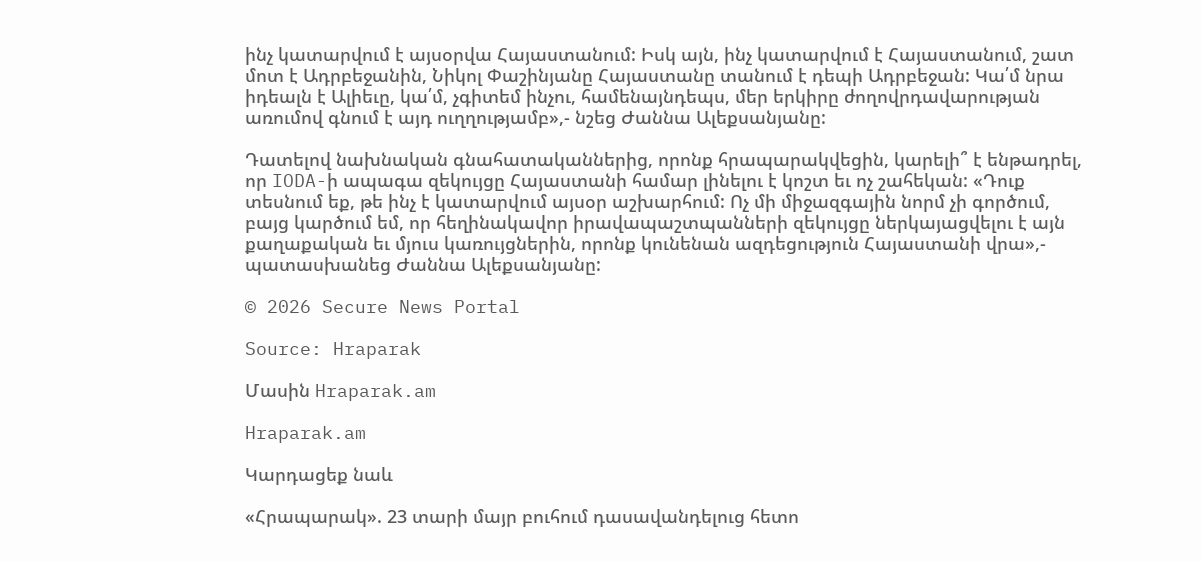ինչ կատարվում է այսօրվա Հայաստանում: Իսկ այն, ինչ կատարվում է Հայաստանում, շատ մոտ է Ադրբեջանին, Նիկոլ Փաշինյանը Հայաստանը տանում է դեպի Ադրբեջան: Կա՛մ նրա իդեալն է Ալիեւը, կա՛մ, չգիտեմ ինչու, համենայնդեպս, մեր երկիրը ժողովրդավարության առումով գնում է այդ ուղղությամբ»,- նշեց Ժաննա Ալեքսանյանը:

Դատելով նախնական գնահատականներից, որոնք հրապարակվեցին, կարելի՞ է ենթադրել, որ IODA-ի ապագա զեկույցը Հայաստանի համար լինելու է կոշտ եւ ոչ շահեկան: «Դուք տեսնում եք, թե ինչ է կատարվում այսօր աշխարհում: Ոչ մի միջազգային նորմ չի գործում, բայց կարծում եմ, որ հեղինակավոր իրավապաշտպանների զեկույցը ներկայացվելու է այն քաղաքական եւ մյուս կառույցներին, որոնք կունենան ազդեցություն Հայաստանի վրա»,- պատասխանեց Ժաննա Ալեքսանյանը:

© 2026 Secure News Portal

Source: Hraparak

Մասին Hraparak.am

Hraparak.am

Կարդացեք նաև

«Հրապարակ». 23 տարի մայր բուհում դասավանդելուց հետո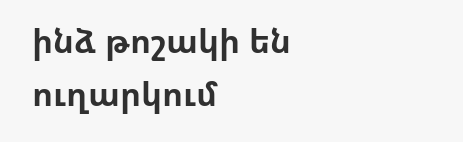ինձ թոշակի են ուղարկում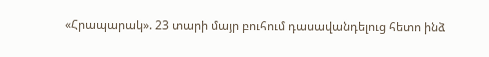«Հրապարակ». 23 տարի մայր բուհում դասավանդելուց հետո ինձ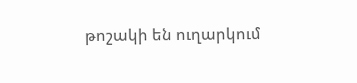թոշակի են ուղարկում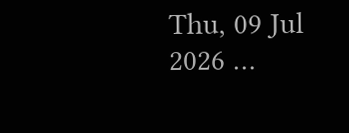Thu, 09 Jul 2026 …